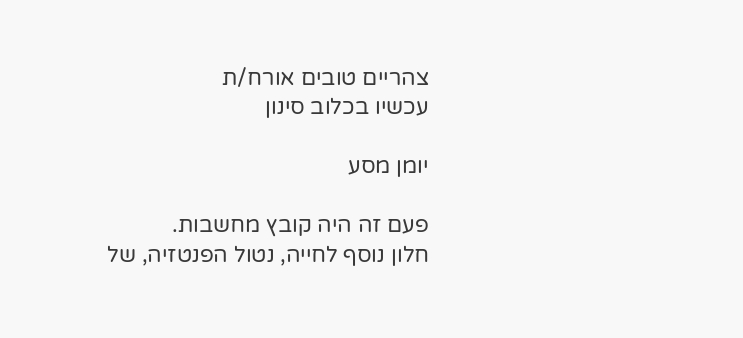צהריים טובים אורח/ת
עכשיו בכלוב סינון

יומן מסע

פעם זה היה קובץ מחשבות.
חלון נוסף לחייה, נטול הפנטזיה, של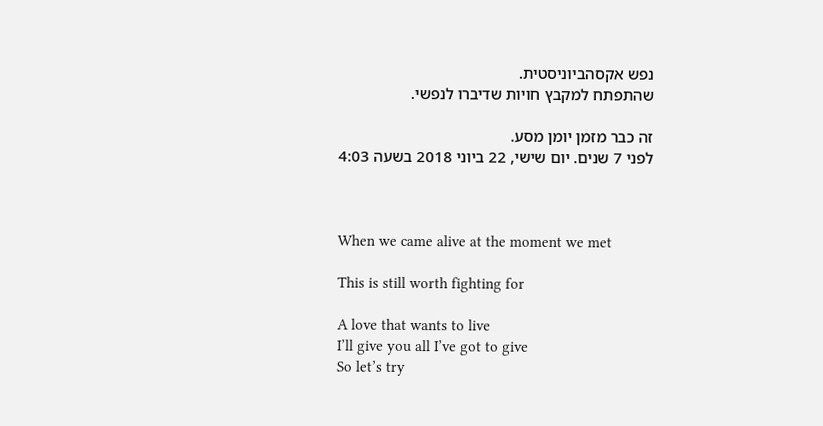נפש אקסהביוניסטית.
שהתפתח למקבץ חויות שדיברו לנפשי.

זה כבר מזמן יומן מסע.
לפני 7 שנים. יום שישי, 22 ביוני 2018 בשעה 4:03



When we came alive at the moment we met

This is still worth fighting for

A love that wants to live
I’ll give you all I’ve got to give
So let’s try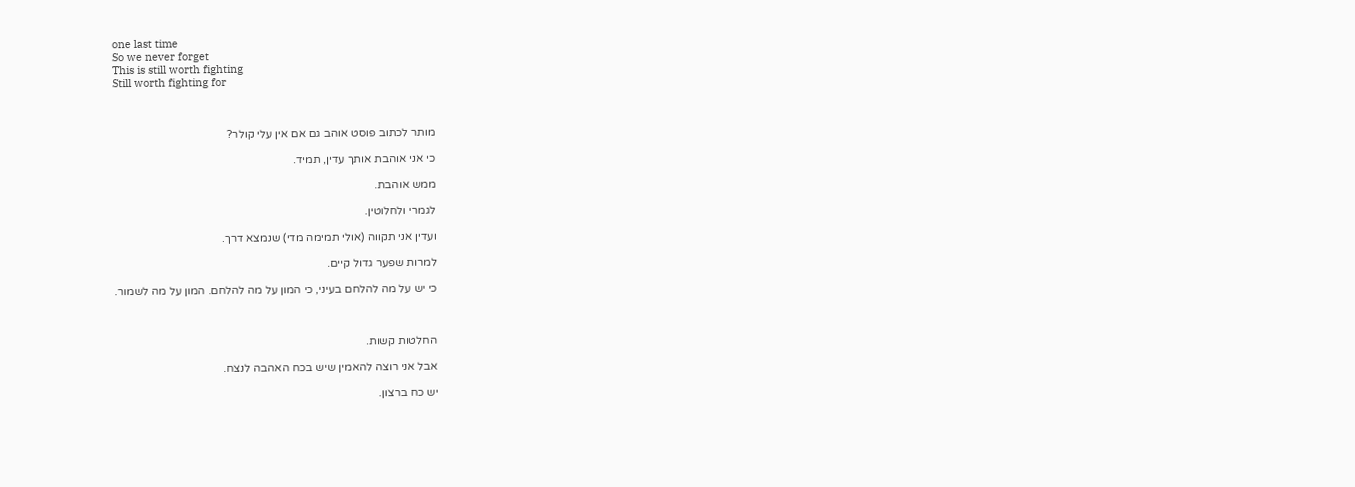one last time
So we never forget
This is still worth fighting
Still worth fighting for



מותר לכתוב פוסט אוהב גם אם אין עלי קולר?

כי אני אוהבת אותך עדין, תמיד.

ממש אוהבת.

לגמרי ולחלוטין.

ועדין אני תקווה (אולי תמימה מדי) שנמצא דרך.

למרות שפער גדול קיים.

כי יש על מה להלחם בעיני, כי המון על מה להלחם. המון על מה לשמור.



החלטות קשות.

אבל אני רוצה להאמין שיש בכח האהבה לנצח.

יש כח ברצון.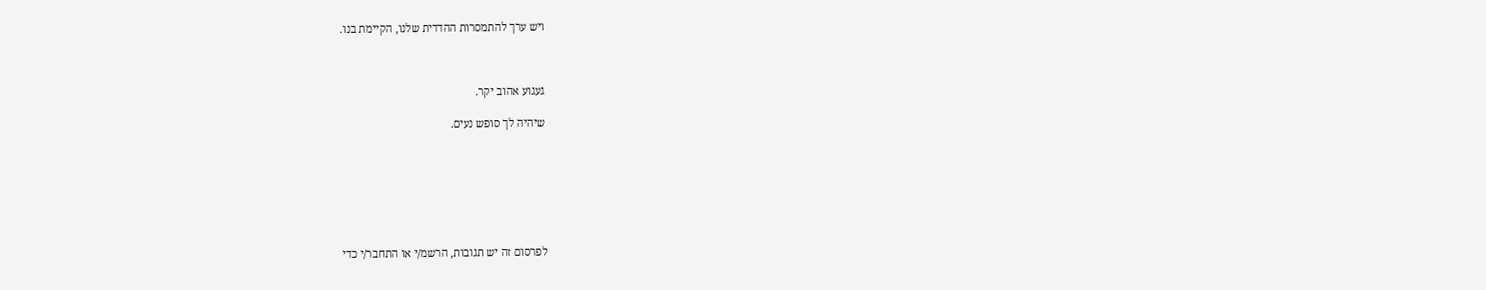ויש ערך להתמסרות ההדדית שלנו, הקיימת בנו.



געגוע אהוב יקר.

שיהיה לך סופש נעים.







לפרסום זה יש תגובות, הרשמ/י או התחבר/י כדי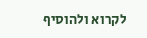לקרוא ולהוסיף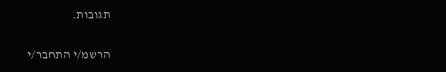תגובות.

הרשמ/י התחבר/י